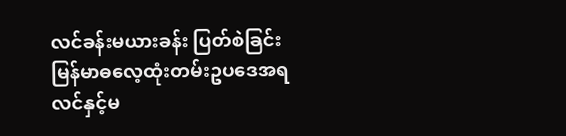လင်ခန်းမယားခန်း ပြတ်စဲခြင်း
မြန်မာဓလေ့ထုံးတမ်းဥပဒေအရ လင်နှင့်မ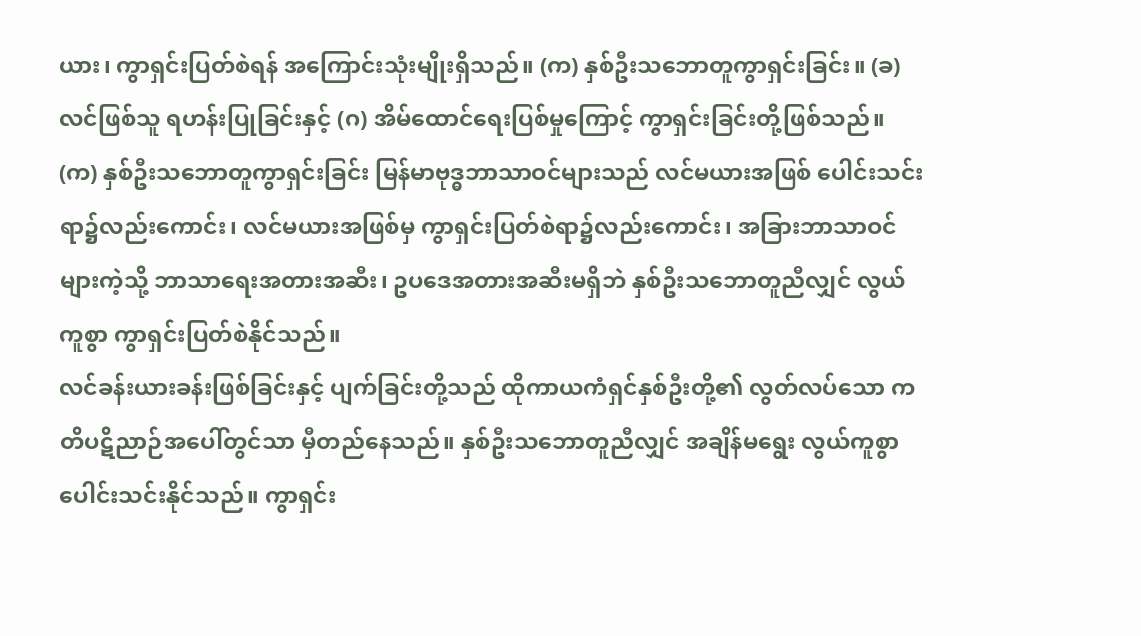ယား၊ ကွာရှင်းပြတ်စဲရန် အကြောင်းသုံးမျိုးရှိသည်။ (က) နှစ်ဦးသဘောတူကွာရှင်းခြင်း။ (ခ) လင်ဖြစ်သူ ရဟန်းပြုခြင်းနှင့် (ဂ) အိမ်ထောင်ရေးပြစ်မှုကြောင့် ကွာရှင်းခြင်းတို့ဖြစ်သည်။
(က) နှစ်ဦးသဘောတူကွာရှင်းခြင်း မြန်မာဗုဒ္ဓဘာသာဝင်များသည် လင်မယားအဖြစ် ပေါင်းသင်းရာ၌လည်းကောင်း၊ လင်မယားအဖြစ်မှ ကွာရှင်းပြတ်စဲရာ၌လည်းကောင်း၊ အခြားဘာသာဝင်များကဲ့သို့ ဘာသာရေးအတားအဆီး၊ ဥပဒေအတားအဆီးမရှိဘဲ နှစ်ဦးသဘောတူညီလျှင် လွယ်ကူစွာ ကွာရှင်းပြတ်စဲနိုင်သည်။
လင်ခန်းယားခန်းဖြစ်ခြင်းနှင့် ပျက်ခြင်းတို့သည် ထိုကာယကံရှင်နှစ်ဦးတို့၏ လွတ်လပ်သော ကတိပဋိညာဉ်အပေါ်တွင်သာ မှီတည်နေသည်။ နှစ်ဦးသဘောတူညီလျှင် အချိန်မရွေး လွယ်ကူစွာ ပေါင်းသင်းနိုင်သည်။ ကွာရှင်း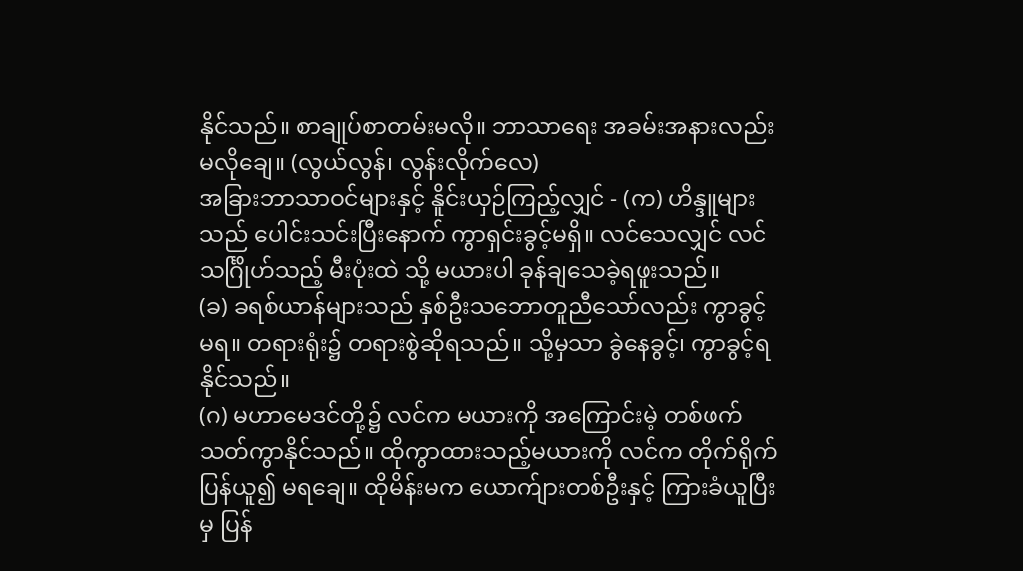နိုင်သည်။ စာချုပ်စာတမ်းမလို။ ဘာသာရေး အခမ်းအနားလည်း မလိုချေ။ (လွယ်လွန်၊ လွန်းလိုက်လေ)
အခြားဘာသာဝင်များနှင့် နိူင်းယှဉ်ကြည့်လျှင် - (က) ဟိန္ဒူများသည် ပေါင်းသင်းပြီးနောက် ကွာရှင်းခွင့်မရှိ။ လင်သေလျှင် လင်သင်္ဂြိုဟ်သည့် မီးပုံးထဲ သို့ မယားပါ ခုန်ချသေခဲ့ရဖူးသည်။
(ခ) ခရစ်ယာန်များသည် နှစ်ဦးသဘောတူညီသော်လည်း ကွာခွင့်မရ။ တရားရုံး၌ တရားစွဲဆိုရသည်။ သို့မှသာ ခွဲနေခွင့်၊ ကွာခွင့်ရနိုင်သည်။
(ဂ) မဟာမေဒင်တို့၌ လင်က မယားကို အကြောင်းမဲ့ တစ်ဖက်သတ်ကွာနိုင်သည်။ ထိုကွာထားသည့်မယားကို လင်က တိုက်ရိုက်ပြန်ယူ၍ မရချေ။ ထိုမိန်းမက ယောက်ျားတစ်ဦးနှင့် ကြားခံယူပြီးမှ ပြန်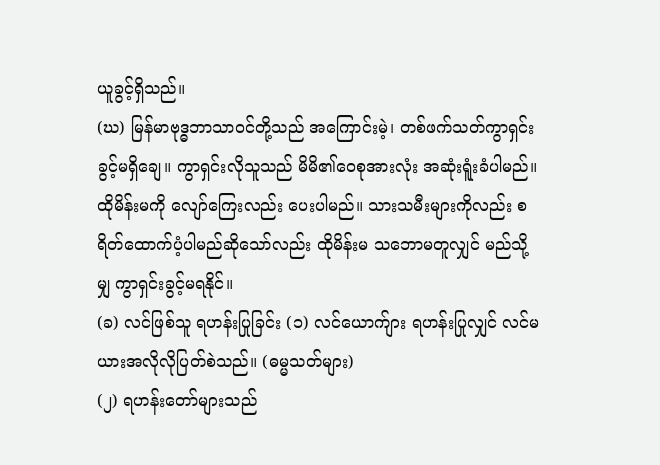ယူခွင့်ရှိသည်။
(ဃ) မြန်မာဗုဒ္ဓဘာသာဝင်တို့သည် အကြောင်းမဲ့၊ တစ်ဖက်သတ်ကွာရှင်းခွင့်မရှိချေ။ ကွာရှင်းလိုသူသည် မိမိ၏ဝေစုအားလုံး အဆုံးရူံးခံပါမည်။ ထိုမိန်းမကို လျော်ကြေးလည်း ပေးပါမည်။ သားသမီးများကိုလည်း စရိတ်ထောက်ပံ့ပါမည်ဆိုသော်လည်း ထိုမိန်းမ သဘောမတူလျှင် မည်သို့မျှ ကွာရှင်းခွင့်မရနိုင်။
(ခ) လင်ဖြစ်သူ ရဟန်းပြုခြင်း (၁) လင်ယောက်ျား ရဟန်းပြုလျှင် လင်မယားအလိုလိုပြတ်စဲသည်။ (ဓမ္မသတ်များ)
(၂) ရဟန်းတော်များသည်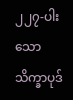၂၂၇-ပါးသော သိက္ခာပုဒ်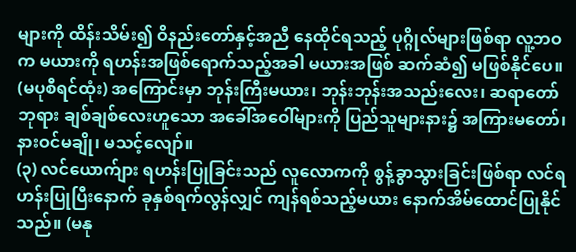များကို ထိန်းသိမ်း၍ ဝိနည်းတော်နှင့်အညီ နေထိုင်ရသည့် ပုဂ္ဂိုလ်များဖြစ်ရာ လူ့ဘဝက မယားကို ရဟန်းအဖြစ်ရောက်သည့်အခါ မယားအဖြစ် ဆက်ဆံ၍ မဖြစ်နိုင်ပေ။ (မပုစီရင်ထုံး) အကြောင်းမှာ ဘုန်းကြီးမယား၊ ဘုန်းဘုန်းအသည်းလေး၊ ဆရာတော်ဘုရား ချစ်ချစ်လေးဟူသော အခေါ်အဝေါ်များကို ပြည်သူများနား၌ အကြားမတော်၊ နားဝင်မချို၊ မသင့်လျော်။
(၃) လင်ယောက်ျား ရဟန်းပြုခြင်းသည် လူလောကကို စွန့်ခွာသွားခြင်းဖြစ်ရာ လင်ရဟန်းပြုပြီးနောက် ခုနှစ်ရက်လွန်လျှင် ကျန်ရစ်သည့်မယား နောက်အိမ်ထောင်ပြုနိုင်သည်။ (မနု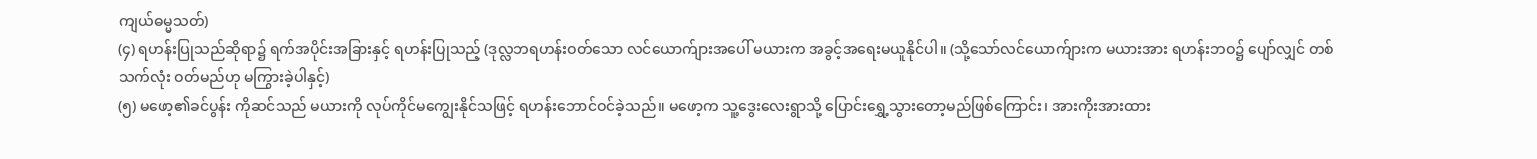ကျယ်ဓမ္မသတ်)
(၄) ရဟန်းပြုသည်ဆိုရာ၌ ရက်အပိုင်းအခြားနှင့် ရဟန်းပြုသည့် (ဒုလ္လဘရဟန်းဝတ်သော လင်ယောက်ျားအပေါ် မယားက အခွင့်အရေးမယူနိုင်ပါ။ (သို့သော်လင်ယောက်ျားက မယားအား ရဟန်းဘဝ၌ ပျော်လျှင် တစ်သက်လုံး ဝတ်မည်ဟု မကြွားခဲ့ပါနှင့်)
(၅) မဖော့၏ခင်ပွန်း ကိုဆင်သည် မယားကို လုပ်ကိုင်မကျွေးနိုင်သဖြင့် ရဟန်းဘောင်ဝင်ခဲ့သည်။ မဖော့က သူ့ဒွေးလေးရွာသို့ ပြောင်းရွှေ့သွားတော့မည်ဖြစ်ကြောင်း၊ အားကိုးအားထား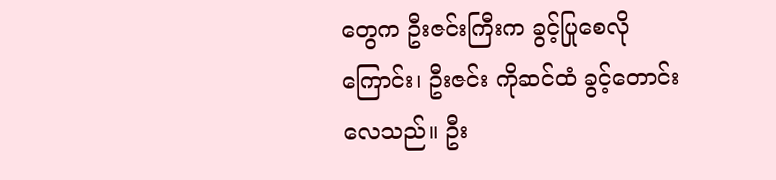တွေက ဦးဇင်းကြီးက ခွင့်ပြုစေလိုကြောင်း၊ ဦးဇင်း ကိုဆင်ထံ ခွင့်တောင်းလေသည်။ ဦး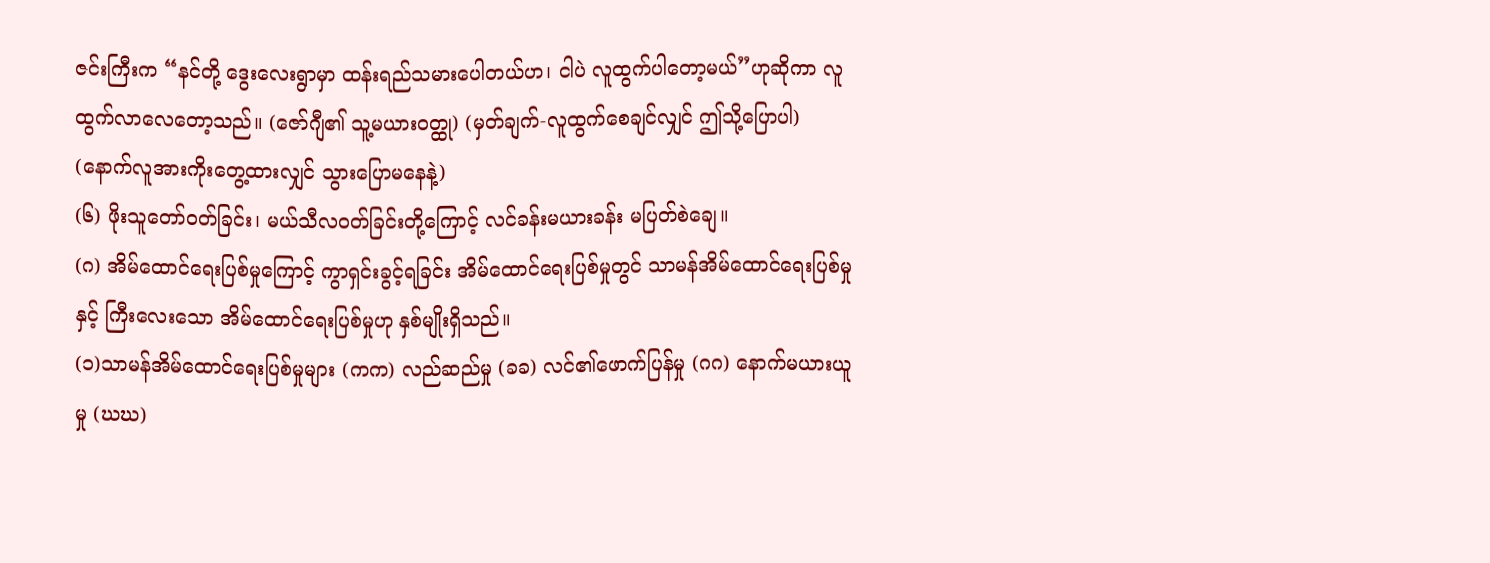ဇင်းကြီးက “နင်တို့ ဒွေးလေးရွာမှာ ထန်းရည်သမားပေါတယ်ဟ၊ ငါပဲ လူထွက်ပါတော့မယ်”ဟုဆိုကာ လူထွက်လာလေတော့သည်။ (ဇော်ဂျီ၏ သူ့မယားဝတ္ထု) (မှတ်ချက်-လူထွက်စေချင်လျှင် ဤသို့ပြောပါ) (နောက်လူအားကိုးတွေ့ထားလျှင် သွားပြောမနေနဲ့)
(၆) ဖိုးသူတော်ဝတ်ခြင်း၊ မယ်သီလဝတ်ခြင်းတို့ကြောင့် လင်ခန်းမယားခန်း မပြတ်စဲချေ။
(ဂ) အိမ်ထောင်ရေးပြစ်မှုကြောင့် ကွာရှင်းခွင့်ရခြင်း အိမ်ထောင်ရေးပြစ်မှုတွင် သာမန်အိမ်ထောင်ရေးပြစ်မှုနှင့် ကြီးလေးသော အိမ်ထောင်ရေးပြစ်မှုဟု နှစ်မျိုးရှိသည်။
(၁)သာမန်အိမ်ထောင်ရေးပြစ်မှုများ (ကက) လည်ဆည်မှု (ခခ) လင်၏ဖောက်ပြန်မှု (ဂဂ) နောက်မယားယူမှု (ဃဃ)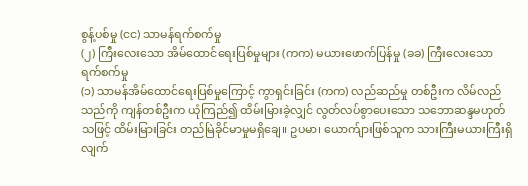စွန့်ပစ်မှု (ငင) သာမန်ရက်စက်မှု
(၂) ကြီးလေးသော အိမ်ထောင်ရေးပြစ်မှုများ (ကက) မယားဖောက်ပြန်မှု (ခခ) ကြီးလေးသော ရက်စက်မှု
(၁) သာမန်အိမ်ထောင်ရေးပြစ်မှုကြောင့် ကွာရှင်းခြင်း (ကက) လည်ဆည်မှု တစ်ဦးက လိမ်လည်သည်ကို ကျန်တစ်ဦးက ယုံကြည်၍ ထိမ်းမြားခဲ့လျှင် လွတ်လပ်စွာပေးသော သဘောဆန္ဒမဟုတ်သဖြင့် ထိမ်းမြားခြင်း တည်မြဲခိုင်မာမှုမရှိချေ။ ဥပမာ၊ ယောက်ျားဖြစ်သူက သားကြီးမယားကြီးရှိလျက်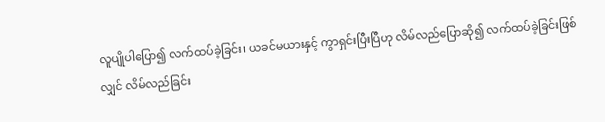လူပျိုပါပြော၍ လက်ထပ်ခဲ့ခြင်း၊ ယခင်မယားနှင့် ကွာရှင်းပြီးပြီဟု လိမ်လည်ပြောဆို၍ လက်ထပ်ခဲ့ခြင်းဖြစ်လျှင် လိမ်လည်ခြင်း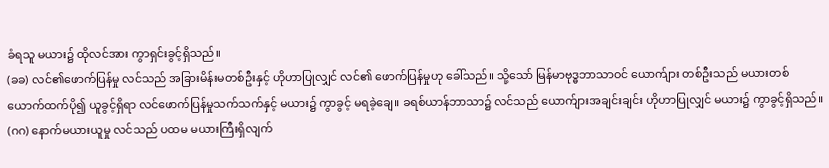ခံရသူ မယား၌ ထိုလင်အား ကွာရှင်းခွင့်ရှိသည်။
(ခခ) လင်၏ဖောက်ပြန်မှု လင်သည် အခြားမိန်းမတစ်ဦးနှင့် ဟိုဟာပြုလျှင် လင်၏ ဖောက်ပြန်မှုဟု ခေါ်သည်။ သို့သော် မြန်မာဗုဒ္ဓဘာသာဝင် ယောက်ျား တစ်ဦးသည် မယားတစ်ယောက်ထက်ပို၍ ယူခွင့်ရှိရာ လင်ဖောက်ပြန်မှုသက်သက်နှင့် မယား၌ ကွာခွင့် မရခဲ့ချေ။ ခရစ်ယာန်ဘာသာ၌ လင်သည် ယောက်ျားအချင်းချင်း ဟိုဟာပြုလျှင် မယား၌ ကွာခွင့်ရှိသည်။
(ဂဂ) နောက်မယားယူမှု လင်သည် ပထမ မယားကြီးရှိလျက်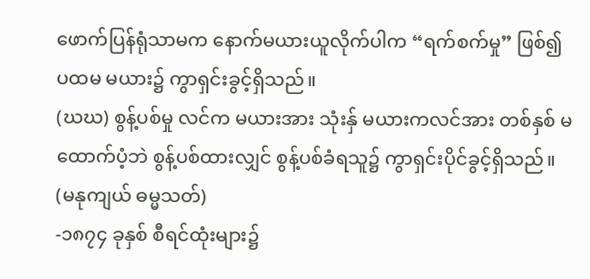ဖောက်ပြန်ရုံသာမက နောက်မယားယူလိုက်ပါက “ရက်စက်မှု” ဖြစ်၍ ပထမ မယား၌ ကွာရှင်းခွင့်ရှိသည်။
(ဃဃ) စွန့်ပစ်မှု လင်က မယားအား သုံးနှ် မယားကလင်အား တစ်နှစ် မထောက်ပံ့ဘဲ စွန့်ပစ်ထားလျှင် စွန့်ပစ်ခံရသူ၌ ကွာရှင်းပိုင်ခွင့်ရှိသည်။ (မနုကျယ် ဓမ္မသတ်)
-၁၈၇၄ ခုနှစ် စီရင်ထုံးများ၌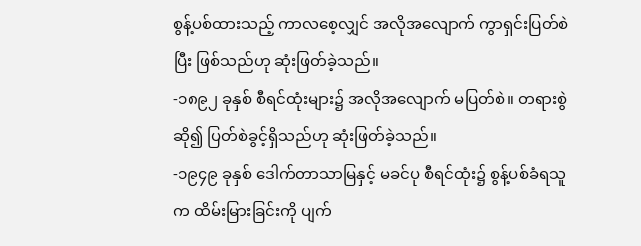စွန့်ပစ်ထားသည့် ကာလစေ့လျှင် အလိုအလျောက် ကွာရှင်းပြတ်စဲပြီး ဖြစ်သည်ဟု ဆုံးဖြတ်ခဲ့သည်။
-၁၈၉၂ ခုနှစ် စီရင်ထုံးများ၌ အလိုအလျောက် မပြတ်စဲ။ တရားစွဲဆို၍ ပြတ်စဲခွင့်ရှိသည်ဟု ဆုံးဖြတ်ခဲ့သည်။
-၁၉၄၉ ခုနှစ် ဒေါက်တာသာမြနှင့် မခင်ပု စီရင်ထုံး၌ စွန့်ပစ်ခံရသူက ထိမ်းမြားခြင်းကို ပျက်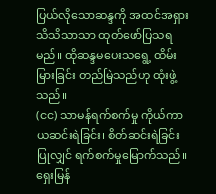ပြယ်လိုသောဆန္ဒကို အထင်အရှား သိသိသာသာ ထုတ်ဖော်ပြသရမည်။ ထိုဆန္ဒမပေးသရွေ့ ထိမ်းမြားခြင်း တည်မြဲသည်ဟု ထုံးဖွဲ့သည်။
(ငင) သာမန်ရက်စက်မှု ကိုယ်ကာယဆင်းရဲခြင်း၊ စိတ်ဆင်းရဲခြင်းပြုလျှင် ရက်စက်မှုမြောက်သည်။ ရှေးမြန်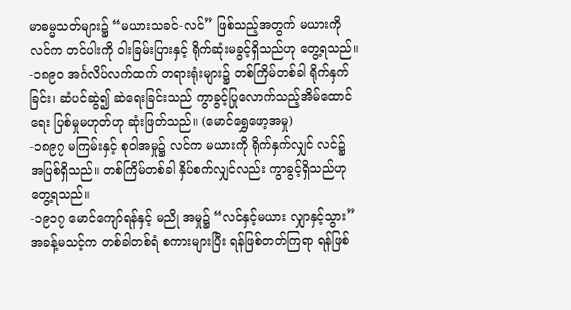မာဓမ္မသတ်များ၌ “မယားသခင်-လင်” ဖြစ်သည့်အတွက် မယားကို လင်က တင်ပါးကို ဝါးခြမ်းပြားနှင့် ရိုက်ဆုံးမခွင့်ရှိသည်ဟု တွေ့ရသည်။
-၁၈၉၀ အင်္ဂလိပ်လက်ထက် တရားရုံးများ၌ တစ်ကြိမ်တစ်ခါ ရိုက်နှက်ခြင်း၊ ဆံပင်ဆွဲ၍ ဆဲရေးခြင်းသည် ကွာခွင့်ပြုလောက်သည့်အိမ်ထောင်ရေး ပြစ်မှုမဟုတ်ဟု ဆုံးဖြတ်သည်။ (မောင်ရွှေဖော့အမှု)
-၁၈၉၇ မကြမ်းနှင့် စုဝါအမှု၌ လင်က မယားကို ရိုက်နှက်လျှင် လင်၌ အပြစ်ရှိသည်။ တစ်ကြိမ်တစ်ခါ နှိပ်စက်လျှင်လည်း ကွာခွင့်ရှိသည်ဟု တွေ့ရသည်။
-၁၉၁၇ မောင်ကျော်ရန်နှင့် မညို အမှု၌ “လင်နှင့်မယား လျှာနှင့်သွား” အခန့်မသင့်က တစ်ခါတစ်ရံ စကားများပြီး ရန်ဖြစ်တတ်ကြရာ ရန်ဖြစ်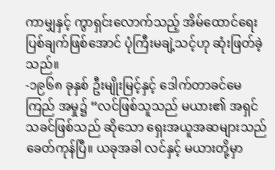ကာမျှနှင့် ကွာရှင်းလောက်သည့် အိမ်ထောင်ရေး ပြစ်ချက်ဖြစ်အောင် ပုံကြီးမချဲ့သင့်ဟု ဆုံးဖြတ်ခဲ့သည်။
-၁၉၆၈ ခုနှစ် ဦးမျိုးမြင့်နှင့် ဒေါက်တာခင်မေကြည် အမှု၌ “လင်ဖြစ်သူသည် မယား၏ အရှင်သခင်ဖြစ်သည် ဆိုသော ရှေးအယူအဆများသည် ခေတ်ကုန်ပြီ။ ယခုအခါ လင်နှင့် မယားတို့မှာ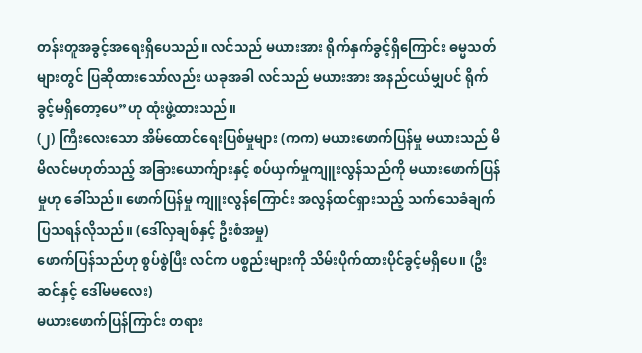တန်းတူအခွင့်အရေးရှိပေသည်။ လင်သည် မယားအား ရိုက်နှက်ခွင့်ရှိကြောင်း ဓမ္မသတ်များတွင် ပြဆိုထားသော်လည်း ယခုအခါ လင်သည် မယားအား အနည်ငယ်မျှပင် ရိုက်ခွင့်မရှိတော့ပေ”ဟု ထုံးဖွဲ့ထားသည်။
(၂) ကြီးလေးသော အိမ်ထောင်ရေးပြစ်မှုများ (ကက) မယားဖောက်ပြန်မှု မယားသည် မိမိလင်မဟုတ်သည့် အခြားယောက်ျားနှင့် စပ်ယှက်မှုကျူးလွန်သည်ကို မယားဖောက်ပြန်မှုဟု ခေါ်သည်။ ဖောက်ပြန်မှု ကျူးလွန်ကြောင်း အလွန်ထင်ရှားသည့် သက်သေခံချက်ပြသရန်လိုသည်။ (ဒေါ်လှချစ်နှင့် ဦးစံအမှု)
ဖောက်ပြန်သည်ဟု စွပ်စွဲပြီး လင်က ပစ္စည်းများကို သိမ်းပိုက်ထားပိုင်ခွင့်မရှိပေ။ (ဦးဆင်နှင့် ဒေါ်မမလေး)
မယားဖောက်ပြန်ကြာင်း တရား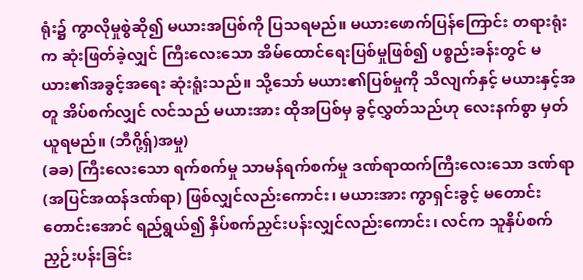ရုံး၌ ကွာလိုမှုစွဲဆို၍ မယားအပြစ်ကို ပြသရမည်။ မယားဖောက်ပြန်ကြောင်း တရားရုံးက ဆုံးဖြတ်ခဲ့လျှင် ကြီးလေးသော အိမ်ထောင်ရေးပြစ်မှုဖြစ်၍ ပစ္စည်းခန်းတွင် မယား၏အခွင့်အရေး ဆုံးရူံးသည်။ သို့သော် မယား၏ပြစ်မှုကို သိလျက်နှင့် မယားနှင့်အတူ အိပ်စက်လျှင် လင်သည် မယားအား ထိုအပြစ်မှ ခွင့်လွှတ်သည်ဟု လေးနက်စွာ မှတ်ယူရမည်။ (ဘီဂို့ရှ်)အမှု)
(ခခ) ကြီးလေးသော ရက်စက်မှု သာမန်ရက်စက်မှု ဒဏ်ရာထက်ကြီးလေးသော ဒဏ်ရာ (အပြင်အထန်ဒဏ်ရာ) ဖြစ်လျှင်လည်းကောင်း၊ မယားအား ကွာရှင်းခွင့် မတောင်းတောင်းအောင် ရည်ရွယ်၍ နှိပ်စက်ညှင်းပန်းလျှင်လည်းကောင်း၊ လင်က သူနှိပ်စက်ညှဉ်းပန်းခြင်း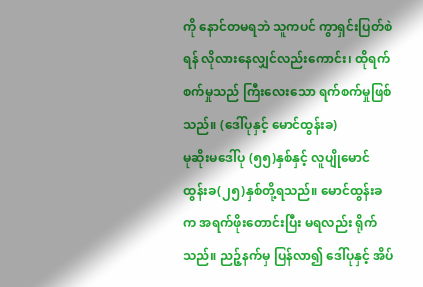ကို နောင်တမရဘဲ သူကပင် ကွာရှင်းပြတ်စဲရန် လိုလားနေလျှင်လည်းကောင်း၊ ထိုရက်စက်မှုသည် ကြီးလေးသော ရက်စက်မှုဖြစ်သည်။ (ဒေါ်ပုနှင့် မောင်ထွန်းခ)
မုဆိုးမဒေါ်ပု (၅၅)နှစ်နှင့် လူပျိုမောင်ထွန်းခ(၂၅)နှစ်တို့ရသည်။ မောင်ထွန်းခက အရက်ဖိုးတောင်းပြီး မရလည်း ရိုက်သည်။ ညဉ့်နက်မှ ပြန်လာ၍ ဒေါ်ပုနှင့် အိပ်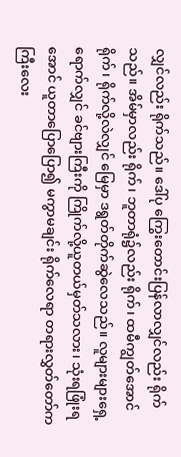လျှင်လည်း ရိုက်သည်။ ဒေါ်ပု ကြွေးတောင်းပြန်လာလျှင်လည်း ရိုက်သည်။ အိမ်မှာလည်း ရိုက်၊ ဘူတာရုံ၌လည်း ရိုက်၊ ထမီကျွတ်အောင်ရိုက်၊ ရိုက်လို့လဲလျှင် မြေမှာ ဒရွတ်တိုက်ဆွဲလေသည်။ လူများများရှေ့ရောက်လျှင် ခင်ဗျားကြီးကို ကြိုက်လို့ယူတယ်မှတ်သလား၊ သုံးရဖြုံးရအောင် ယူတာပြောပြော၍ မကွာမချင်း ရိုက်လေရာ တရားလွှတ်တော်က ကြီးလေး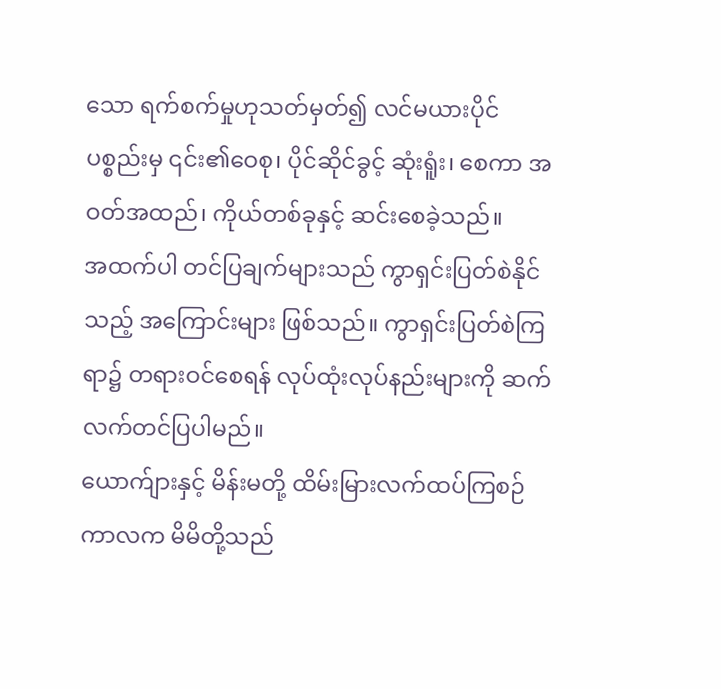သော ရက်စက်မှုဟုသတ်မှတ်၍ လင်မယားပိုင် ပစ္စည်းမှ ၎င်း၏ဝေစု၊ ပိုင်ဆိုင်ခွင့် ဆုံးရူံး၊ စေကာ အဝတ်အထည်၊ ကိုယ်တစ်ခုနှင့် ဆင်းစေခဲ့သည်။
အထက်ပါ တင်ပြချက်များသည် ကွာရှင်းပြတ်စဲနိုင်သည့် အကြောင်းများ ဖြစ်သည်။ ကွာရှင်းပြတ်စဲကြရာ၌ တရားဝင်စေရန် လုပ်ထုံးလုပ်နည်းများကို ဆက်လက်တင်ပြပါမည်။
ယောက်ျားနှင့် မိန်းမတို့ ထိမ်းမြားလက်ထပ်ကြစဉ်ကာလက မိမိတို့သည်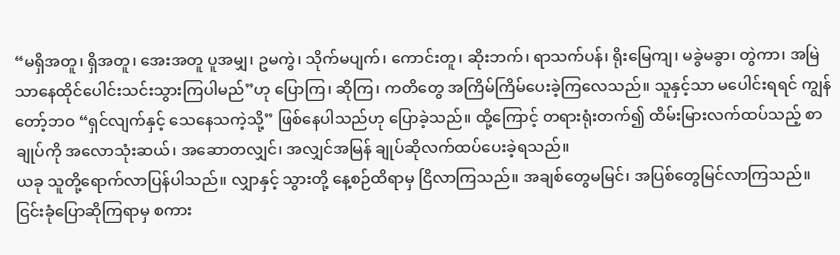“မရှိအတူ၊ ရှိအတူ၊ အေးအတူ ပူအမျှ၊ ဥမကွဲ၊ သိုက်မပျက်၊ ကောင်းတူ၊ ဆိုးဘက်၊ ရာသက်ပန်၊ ရိုးမြေကျ၊ မခွဲမခွာ၊ တွဲကာ၊ အမြဲသာနေထိုင်ပေါင်းသင်းသွားကြပါမည်”ဟု ပြောကြ၊ ဆိုကြ၊ ကတိတွေ အကြိမ်ကြိမ်ပေးခဲ့ကြလေသည်။ သူနှင့်သာ မပေါင်းရရင် ကျွန်တော့်ဘဝ “ရှင်လျက်နှင့် သေနေသကဲ့သို့” ဖြစ်နေပါသည်ဟု ပြောခဲ့သည်။ ထို့ကြောင့် တရားရုံးတက်၍ ထိမ်းမြားလက်ထပ်သည့် စာချုပ်ကို အလောသုံးဆယ်၊ အဆောတလျှင်၊ အလျှင်အမြန် ချုပ်ဆိုလက်ထပ်ပေးခဲ့ရသည်။
ယခု သူတို့ရောက်လာပြန်ပါသည်။ လျှာနှင့် သွားတို့ နေ့စဉ်ထိရာမှ ငြိလာကြသည်။ အချစ်တွေမမြင်၊ အပြစ်တွေမြင်လာကြသည်။ ငြင်းခုံပြောဆိုကြရာမှ စကား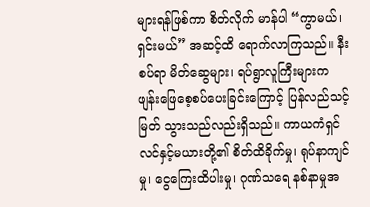များရန်ဖြစ်ကာ စိတ်လိုက် မာန်ပါ “ကွာမယ်၊ ရှင်းမယ်” အဆင့်ထိ ရောက်လာကြသည်။ နီးစပ်ရာ မိတ်ဆွေများ၊ ရပ်ရွာလူကြီးများက ဖျန်းဖြေစေ့စပ်ပေးခြင်းကြောင့် ပြန်လည်သင့်မြတ် သွားသည်လည်းရှိသည်။ ကာယကံရှင် လင်နှင့်မယားတို့၏ စိတ်ထိခိုက်မှု၊ ရုပ်နာကျင်မှု၊ ငွေကြေးထိပါးမှု၊ ဂုဏ်သရေ နစ်နာမှုအ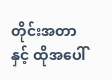တိုင်းအတာနှင့် ထိုအပေါ်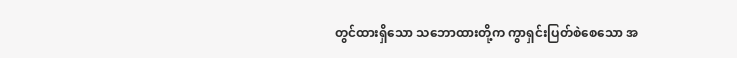တွင်ထားရှိသော သဘောထားတို့က ကွာရှင်းပြတ်စဲစေသော အ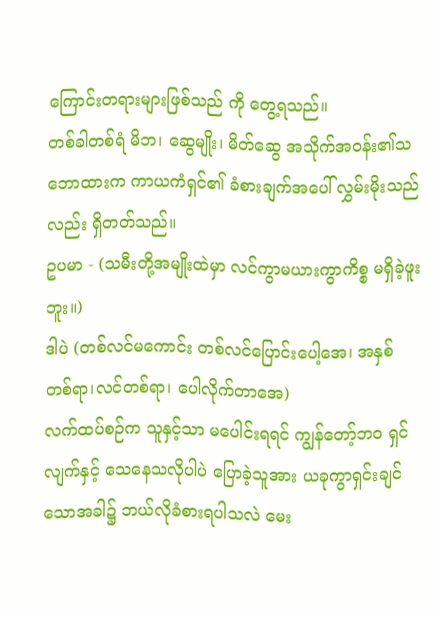ကြောင်းတရားများဖြစ်သည် ကို တွေ့ရသည်။
တစ်ခါတစ်ရံ မိဘ၊ ဆွေမျိုး၊ မိတ်ဆွေ အသိုက်အဝန်း၏သဘောထားက ကာယကံရှင်၏ ခံစားချက်အပေါ် လွှမ်းမိုးသည်လည်း ရှိတတ်သည်။
ဥပမာ - (သမီးတို့အမျိုးထဲမှာ လင်ကွာမယားကွာကိစ္စ မရှိခဲ့ဖူးဘူး။)
ဒါပဲ (တစ်လင်မကောင်း တစ်လင်ပြောင်းပေါ့အေ၊ အနှစ်တစ်ရာ၊လင်တစ်ရာ၊ ပေါလိုက်တာအေ)
လက်ထပ်စဉ်က သူနှင့်သာ မပေါင်းရရင် ကျွန်တော့်ဘဝ ရှင်လျက်နှင့် သေနေသလိုပါပဲ ပြောခဲ့သူအား ယခုကွာရှင်းချင်သောအခါ၌ ဘယ်လိုခံစားရပါသလဲ မေး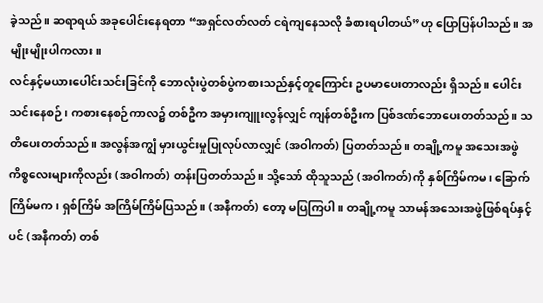ခဲ့သည်။ ဆရာရယ် အခုပေါင်းနေရတာ “အရှင်လတ်လတ် ငရဲကျနေသလို ခံစားရပါတယ်”ဟု ပြောပြန်ပါသည်။ အမျိုးမျိုးပါကလား။
လင်နှင့်မယားပေါင်းသင်းခြင်ကို ဘောလုံးပွဲတစ်ပွဲကစားသည်နှင့်တူကြောင်း ဥပမာပေးတာလည်း ရှိသည်။ ပေါင်းသင်းနေစဉ်၊ ကစားနေစဉ်ကာလ၌ တစ်ဦက အမှားကျူးလွန်လျှင် ကျန်တစ်ဦးက ပြစ်ဒဏ်ဘောပေးတတ်သည်။ သတိပေးတတ်သည်။ အလွန်အကျွံ မှားယွင်းမှုပြုလုပ်လာလျှင် (အဝါကတ်) ပြတတ်သည်။ တချို့ကမူ အသေးအဖွဲ ကိစ္စလေးများကိုလည်း (အဝါကတ်) တန်းပြတတ်သည်။ သို့သော် ထိုသူသည် (အဝါကတ်)ကို နှစ်ကြိမ်ကမ၊ ခြောက်ကြိမ်မက၊ ရှစ်ကြိမ် အကြိမ်ကြိမ်ပြသည်။ (အနီကတ်) တော့ မပြကြပါ။ တချို့ကမူ သာမန်အသေးအဖွဲဖြစ်ရပ်နှင့်ပင် (အနီကတ်) တစ်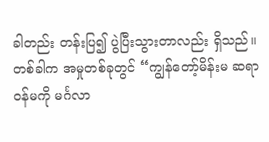ခါတည်း တန်းပြ၍ ပွဲပြီးသွားတာလည်း ရှိသည်။ တစ်ခါက အမှုတစ်ခုတွင် “ကျွန်တော့်မိန်းမ ဆရာဝန်မကို မင်္ဂလာ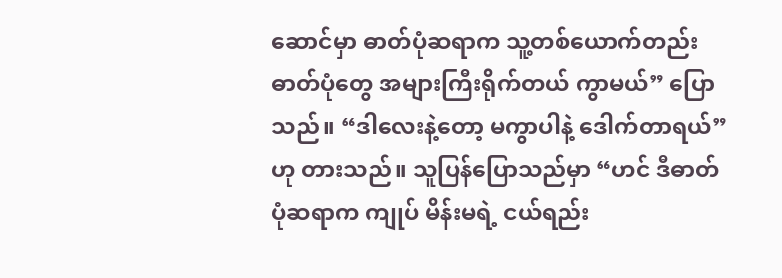ဆောင်မှာ ဓာတ်ပုံဆရာက သူ့တစ်ယောက်တည်း ဓာတ်ပုံတွေ အများကြီးရိုက်တယ် ကွာမယ်” ပြောသည်။ “ဒါလေးနဲ့တော့ မကွာပါနဲ့ ဒေါက်တာရယ်” ဟု တားသည်။ သူပြန်ပြောသည်မှာ “ဟင် ဒီဓာတ်ပုံဆရာက ကျုပ် မိန်းမရဲ့ ငယ်ရည်း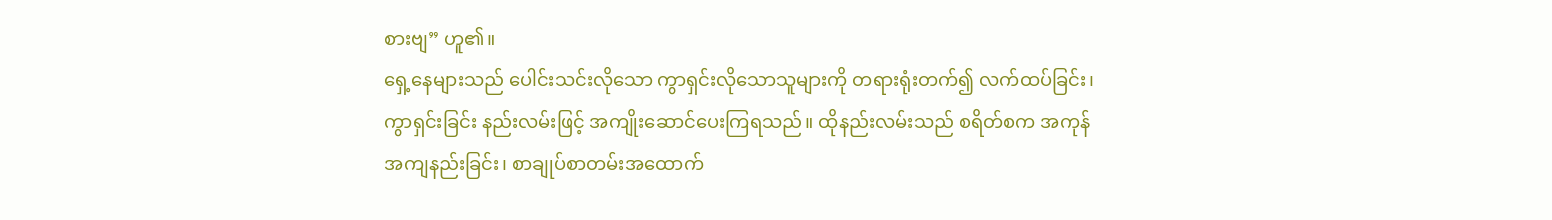စားဗျ” ဟူ၏။
ရှေ့နေများသည် ပေါင်းသင်းလိုသော ကွာရှင်းလိုသောသူများကို တရားရုံးတက်၍ လက်ထပ်ခြင်း၊ ကွာရှင်းခြင်း နည်းလမ်းဖြင့် အကျိုးဆောင်ပေးကြရသည်။ ထိုနည်းလမ်းသည် စရိတ်စက အကုန်အကျနည်းခြင်း၊ စာချုပ်စာတမ်းအထောက်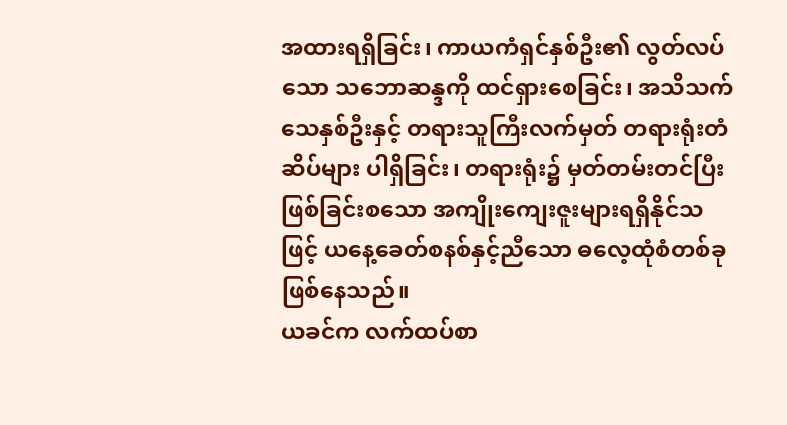အထားရရှိခြင်း၊ ကာယကံရှင်နှစ်ဦး၏ လွတ်လပ်သော သဘောဆန္ဒကို ထင်ရှားစေခြင်း၊ အသိသက်သေနှစ်ဦးနှင့် တရားသူကြီးလက်မှတ် တရားရုံးတံဆိပ်များ ပါရှိခြင်း၊ တရားရုံး၌ မှတ်တမ်းတင်ပြီးဖြစ်ခြင်းစသော အကျိုးကျေးဇူးများရရှိနိုင်သဖြင့် ယနေ့ခေတ်စနစ်နှင့်ညီသော ဓလေ့ထုံစံတစ်ခုဖြစ်နေသည်။
ယခင်က လက်ထပ်စာ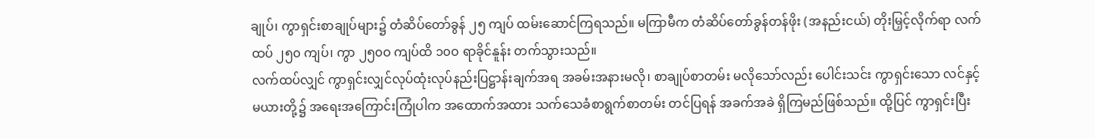ချုပ်၊ ကွာရှင်းစာချုပ်များ၌ တံဆိပ်တော်ခွန် ၂၅ ကျပ် ထမ်းဆောင်ကြရသည်။ မကြာမီက တံဆိပ်တော်ခွန်တန်ဖိုး (အနည်းငယ်) တိုးမြှင့်လိုက်ရာ လက်ထပ် ၂၅၀ ကျပ်၊ ကွာ ၂၅၀ဝ ကျပ်ထိ ၁၀ဝ ရာခိုင်နူန်း တက်သွားသည်။
လက်ထပ်လျှင် ကွာရှင်းလျှင်လုပ်ထုံးလုပ်နည်းပြဋ္ဌာန်းချက်အရ အခမ်းအနားမလို၊ စာချုပ်စာတမ်း မလိုသော်လည်း ပေါင်းသင်း ကွာရှင်းသော လင်နှင့် မယားတို့၌ အရေးအကြောင်းကြုံပါက အထောက်အထား သက်သေခံစာရွက်စာတမ်း တင်ပြရန် အခက်အခဲ ရှိကြမည်ဖြစ်သည်။ ထို့ပြင် ကွာရှင်းပြီး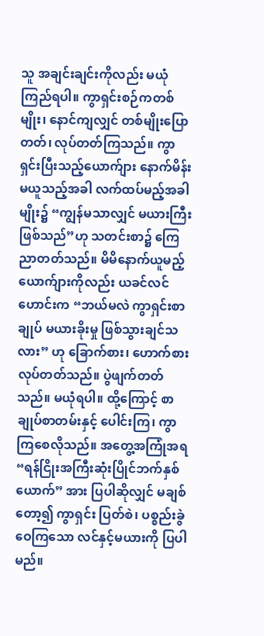သူ အချင်းချင်းကိုလည်း မယုံကြည်ရပါ။ ကွာရှင်းစဉ်ကတစ်မျိုး၊ နောင်ကျလျှင် တစ်မျိုးပြောတတ်၊ လုပ်တတ်ကြသည်။ ကွာရှင်းပြီးသည့်ယောက်ျား နောက်မိန်းမယူသည့်အခါ လက်ထပ်မည့်အခါမျိုး၌ “ကျွန်မသာလျှင် မယားကြီးဖြစ်သည်”ဟု သတင်းစာ၌ ကြေညာတတ်သည်။ မိမိနောက်ယူမည့် ယောက်ျားကိုလည်း ယခင်လင်ဟောင်းက “ဘယ်မလဲ ကွာရှင်းစာချုပ် မယားခိုးမှု ဖြစ်သွားချင်သလား” ဟု ခြောက်စား၊ ဟောက်စား လုပ်တတ်သည်။ ပွဲဖျက်တတ်သည်။ မယုံရပါ။ ထို့ကြောင့် စာချုပ်စာတမ်းနှင့် ပေါင်းကြ၊ ကွာကြစေလိုသည်။ အတွေ့အကြုံအရ “ရန်ငြိုးအကြီးဆုံးပြိုင်ဘက်နှစ်ယောက်” အား ပြပါဆိုလျှင် မချစ်တော့၍ ကွာရှင်း ပြတ်စဲ၊ ပစ္စည်းခွဲဝေကြသော လင်နှင့်မယားကို ပြပါမည်။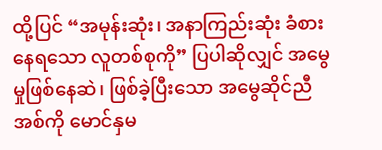ထို့ပြင် “အမုန်းဆုံး၊ အနာကြည်းဆုံး ခံစားနေရသော လူတစ်စုကို” ပြပါဆိုလျှင် အမွေမှုဖြစ်နေဆဲ၊ ဖြစ်ခဲ့ပြီးသော အမွေဆိုင်ညီအစ်ကို မောင်နှမ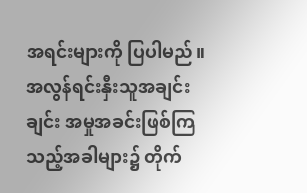အရင်းများကို ပြပါမည်။ အလွန်ရင်းနှီးသူအချင်းချင်း အမှုအခင်းဖြစ်ကြသည့်အခါများ၌ တိုက်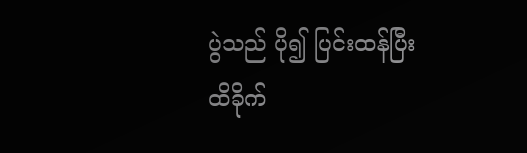ပွဲသည် ပို၍ ပြင်းထန်ပြီး ထိခိုက်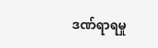ဒဏ်ရာရမှု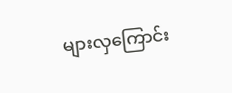များလှကြောင်း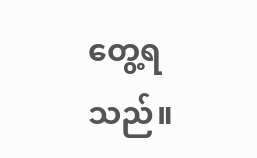တွေ့ရသည်။